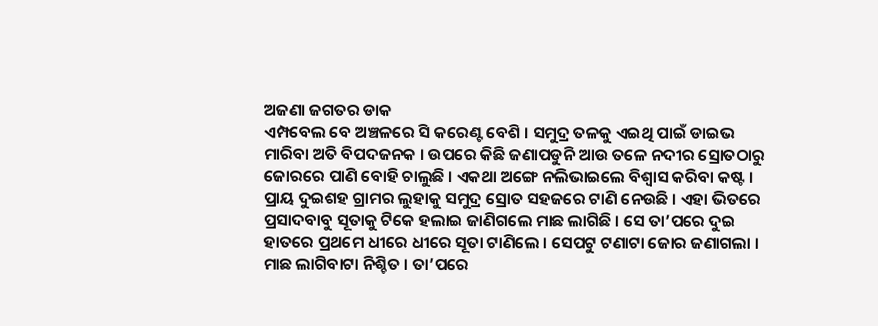ଅଜଣା ଜଗତର ଡାକ
ଏମ୍ପବେଲ ବେ ଅଞ୍ଚଳରେ ସି କରେଣ୍ଟ ବେଶି । ସମୁଦ୍ର ତଳକୁ ଏଇଥି ପାଇଁ ଡାଇଭ ମାରିବା ଅତି ବିପଦଜନକ । ଉପରେ କିଛି ଜଣାପଡୁନି ଆଉ ତଳେ ନଦୀର ସ୍ରୋତଠାରୁ ଜୋରରେ ପାଣି ବୋହି ଚାଲୁଛି । ଏକଥା ଅଙ୍ଗେ ନଲିଭାଇଲେ ବିଶ୍ୱାସ କରିବା କଷ୍ଟ । ପ୍ରାୟ ଦୁଇଶହ ଗ୍ରାମର ଲୁହାକୁ ସମୁଦ୍ର ସ୍ରୋତ ସହଜରେ ଟାଣି ନେଉଛି । ଏହା ଭିତରେ ପ୍ରସାଦବାବୁ ସୂତାକୁ ଟିକେ ହଲାଇ ଜାଣିଗଲେ ମାଛ ଲାଗିଛି । ସେ ତା’ପରେ ଦୁଇ ହାତରେ ପ୍ରଥମେ ଧୀରେ ଧୀରେ ସୂତା ଟାଣିଲେ । ସେପଟୁ ଟଣାଟା ଜୋର ଜଣାଗଲା । ମାଛ ଲାଗିବାଟା ନିଶ୍ଚିତ । ତା’ପରେ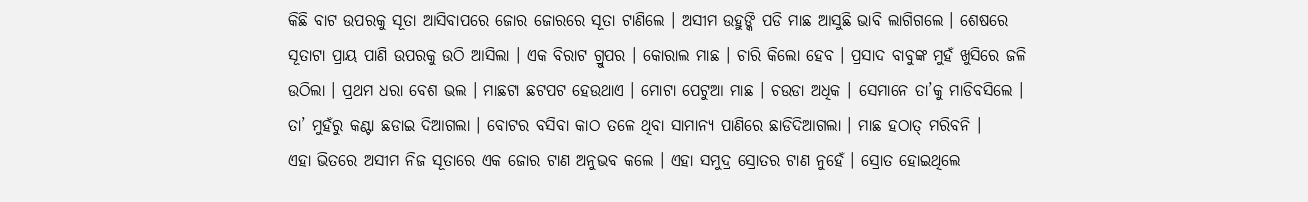କିଛି ବାଟ ଉପରକୁ ସୂତା ଆସିବାପରେ ଜୋର ଜୋରରେ ସୂତା ଟାଣିଲେ । ଅସୀମ ଉହୁଙ୍କି ପଡି ମାଛ ଆସୁଛି ଭାବି ଲାଗିଗଲେ । ଶେଷରେ ସୂତାଟା ପ୍ରାୟ ପାଣି ଉପରକୁ ଉଠି ଆସିଲା । ଏକ ବିରାଟ ଗ୍ରୁପର । କୋରାଲ ମାଛ । ଚାରି କିଲୋ ହେବ । ପ୍ରସାଦ ବାବୁଙ୍କ ମୁହଁ ଖୁସିରେ ଜଳି ଉଠିଲା । ପ୍ରଥମ ଧରା ବେଶ ଭଲ । ମାଛଟା ଛଟପଟ ହେଉଥାଏ । ମୋଟା ପେଟୁଆ ମାଛ । ଚଉଡା ଅଧିକ । ସେମାନେ ତା’କୁ ମାଡିବସିଲେ । ତା’ ମୁହଁରୁ କଣ୍ଟା ଛଡାଇ ଦିଆଗଲା । ବୋଟର ବସିବା କାଠ ତଳେ ଥିବା ସାମାନ୍ୟ ପାଣିରେ ଛାଡିଦିଆଗଲା । ମାଛ ହଠାତ୍ ମରିବନି ।
ଏହା ଭିତରେ ଅସୀମ ନିଜ ସୂତାରେ ଏକ ଜୋର ଟାଣ ଅନୁଭବ କଲେ । ଏହା ସମୁଦ୍ର ସ୍ରୋତର ଟାଣ ନୁହେଁ । ସ୍ରୋତ ହୋଇଥିଲେ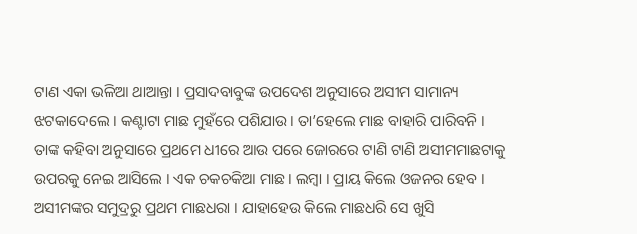ଟାଣ ଏକା ଭଳିଆ ଥାଆନ୍ତା । ପ୍ରସାଦବାବୁଙ୍କ ଉପଦେଶ ଅନୁସାରେ ଅସୀମ ସାମାନ୍ୟ ଝଟକାଦେଲେ । କଣ୍ଟାଟା ମାଛ ମୁହଁରେ ପଶିଯାଉ । ତା’ହେଲେ ମାଛ ବାହାରି ପାରିବନି । ତାଙ୍କ କହିବା ଅନୁସାରେ ପ୍ରଥମେ ଧୀରେ ଆଉ ପରେ ଜୋରରେ ଟାଣି ଟାଣି ଅସୀମମାଛଟାକୁ ଉପରକୁ ନେଇ ଆସିଲେ । ଏକ ଚକଚକିଆ ମାଛ । ଲମ୍ବା । ପ୍ରାୟ କିଲେ ଓଜନର ହେବ । ଅସୀମଙ୍କର ସମୁଦ୍ରରୁ ପ୍ରଥମ ମାଛଧରା । ଯାହାହେଉ କିଲେ ମାଛଧରି ସେ ଖୁସି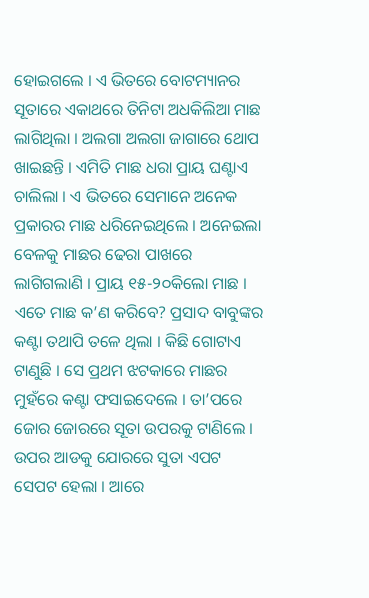ହୋଇଗଲେ । ଏ ଭିତରେ ବୋଟମ୍ୟାନର ସୂତାରେ ଏକାଥରେ ତିନିଟା ଅଧକିଲିଆ ମାଛ ଲାଗିଥିଲା । ଅଲଗା ଅଲଗା ଜାଗାରେ ଥୋପ ଖାଇଛନ୍ତି । ଏମିତି ମାଛ ଧରା ପ୍ରାୟ ଘଣ୍ଟାଏ ଚାଲିଲା । ଏ ଭିତରେ ସେମାନେ ଅନେକ ପ୍ରକାରର ମାଛ ଧରିନେଇଥିଲେ । ଅନେଇଲା ବେଳକୁ ମାଛର ଢେରା ପାଖରେ ଲାଗିଗଲାଣି । ପ୍ରାୟ ୧୫-୨୦କିଲୋ ମାଛ । ଏତେ ମାଛ କ’ଣ କରିବେ? ପ୍ରସାଦ ବାବୁଙ୍କର କଣ୍ଟା ତଥାପି ତଳେ ଥିଲା । କିଛି ଗୋଟାଏ ଟାଣୁଛି । ସେ ପ୍ରଥମ ଝଟକାରେ ମାଛର ମୁହଁରେ କଣ୍ଟା ଫସାଇଦେଲେ । ତା’ପରେ ଜୋର ଜୋରରେ ସୂତା ଉପରକୁ ଟାଣିଲେ । ଉପର ଆଡକୁ ଯୋରରେ ସୁତା ଏପଟ ସେପଟ ହେଲା । ଆରେ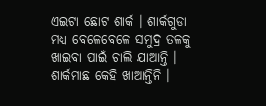ଏଇଟା ଛୋଟ ଶାର୍କ । ଶାର୍କଗୁଡା ମଧ୍ୟ ବେଳେବେଳେ ସମୁଦ୍ର ତଳକୁ ଖାଇବା ପାଇଁ ଚାଲି ଯାଆନ୍ତି । ଶାର୍କମାଛ କେହି ଖାଆନ୍ତିନି ।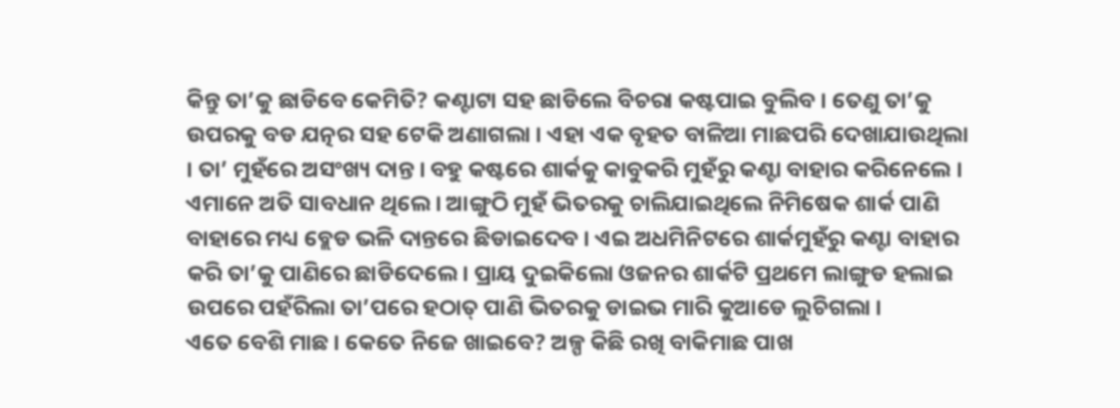କିନ୍ତୁ ତା’କୁ ଛାଡିବେ କେମିତି? କଣ୍ଟାଟା ସହ ଛାଡିଲେ ବିଚରା କଷ୍ଟପାଇ ବୁଲିବ । ତେଣୁ ତା’କୁ ଉପରକୁ ବଡ ଯତ୍ନର ସହ ଟେକି ଅଣାଗଲା । ଏହା ଏକ ବୃହତ ବାଳିଆ ମାଛପରି ଦେଖାଯାଉଥିଲା । ତା’ ମୁହଁରେ ଅସଂଖ୍ୟ ଦାନ୍ତ । ବହୁ କଷ୍ଟରେ ଶାର୍କକୁ କାବୁକରି ମୁହଁରୁ କଣ୍ଟା ବାହାର କରିନେଲେ । ଏମାନେ ଅତି ସାବଧାନ ଥିଲେ । ଆଙ୍ଗୁଠି ମୁହଁ ଭିତରକୁ ଚାଲିଯାଇଥିଲେ ନିମିଷେକ ଶାର୍କ ପାଣି ବାହାରେ ମଧ୍ୟ ବ୍ଲେଡ ଭଳି ଦାନ୍ତରେ ଛିଡାଇଦେବ । ଏଇ ଅଧମିନିଟରେ ଶାର୍କମୁହଁରୁ କଣ୍ଟା ବାହାର କରି ତା’କୁ ପାଣିରେ ଛାଡିଦେଲେ । ପ୍ରାୟ ଦୁଇକିଲୋ ଓଜନର ଶାର୍କଟି ପ୍ରଥମେ ଲାଙ୍ଗୁଡ ହଲାଇ ଉପରେ ପହଁରିଲା ତା’ପରେ ହଠାତ୍ ପାଣି ଭିତରକୁ ଡାଇଭ ମାରି କୁଆଡେ ଲୁଚିଗଲା ।
ଏତେ ବେଶି ମାଛ । କେତେ ନିଜେ ଖାଇବେ? ଅଳ୍ପ କିଛି ରଖି ବାକିମାଛ ପାଖ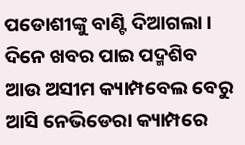ପଡୋଶୀଙ୍କୁ ବାଣ୍ଟି ଦିଆଗଲା । ଦିନେ ଖବର ପାଇ ପଦ୍ମଶିବ ଆଉ ଅସୀମ କ୍ୟାମ୍ପବେଲ ବେରୁ ଆସି ନେଭିଡେରା କ୍ୟାମ୍ପରେ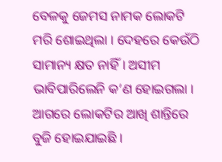ବେଳକୁ ଜେମସ ନାମକ ଲୋକଟି ମରି ଶୋଇଥିଲା । ଦେହରେ କେଉଁଠି ସାମାନ୍ୟ କ୍ଷତ ନାହିଁ । ଅସୀମ ଭାବିପାରିଲେନି କ’ଣ ହୋଇଗଲା । ଆଗରେ ଲୋକଟିର ଆଖି ଶାନ୍ତିରେ ବୁଜି ହୋଇଯାଇଛି ।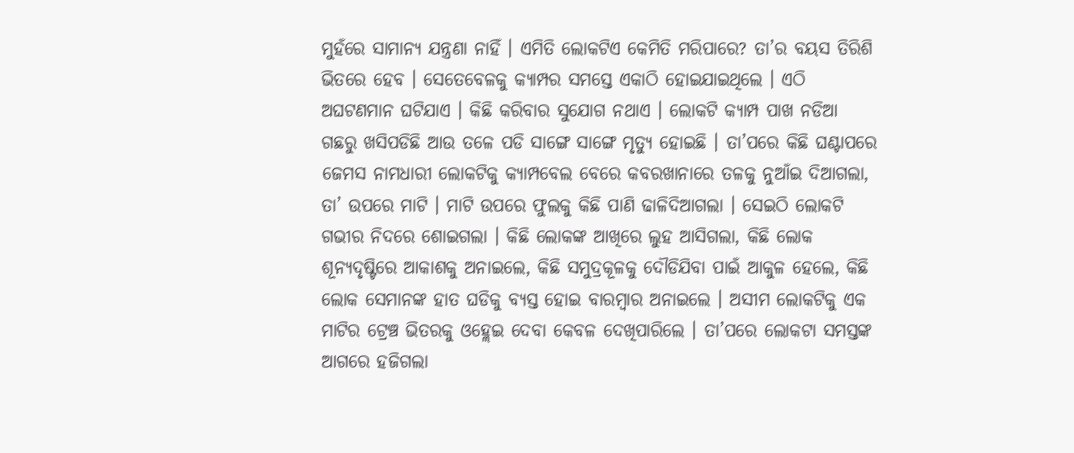ମୁହଁରେ ସାମାନ୍ୟ ଯନ୍ତ୍ରଣା ନାହିଁ । ଏମିତି ଲୋକଟିଏ କେମିତି ମରିପାରେ? ତା’ର ବୟସ ତିରିଶି ଭିତରେ ହେବ । ସେତେବେଳକୁ କ୍ୟାମ୍ପର ସମସ୍ତେ ଏକାଠି ହୋଇଯାଇଥିଲେ । ଏଠି ଅଘଟଣମାନ ଘଟିଯାଏ । କିଛି କରିବାର ସୁଯୋଗ ନଥାଏ । ଲୋକଟି କ୍ୟାମ୍ପ ପାଖ ନଡିଆ ଗଛରୁ ଖସିପଡିଛି ଆଉ ତଳେ ପଡି ସାଙ୍ଗେ ସାଙ୍ଗେ ମୃତ୍ୟୁ ହୋଇଛି । ତା’ପରେ କିଛି ଘଣ୍ଟାପରେ ଜେମସ ନାମଧାରୀ ଲୋକଟିକୁ କ୍ୟାମ୍ପବେଲ ବେରେ କବରଖାନାରେ ତଳକୁ ନୁଆଁଇ ଦିଆଗଲା, ତା’ ଉପରେ ମାଟି । ମାଟି ଉପରେ ଫୁଲକୁ କିଛି ପାଣି ଢାଳିଦିଆଗଲା । ସେଇଠି ଲୋକଟି ଗଭୀର ନିଦରେ ଶୋଇଗଲା । କିଛି ଲୋକଙ୍କ ଆଖିରେ ଲୁହ ଆସିଗଲା, କିଛି ଲୋକ ଶୂନ୍ୟଦୃଷ୍ଟିରେ ଆକାଶକୁ ଅନାଇଲେ, କିଛି ସମୁଦ୍ରକୂଳକୁ ଦୌଡିଯିବା ପାଇଁ ଆକୁଳ ହେଲେ, କିଛି ଲୋକ ସେମାନଙ୍କ ହାତ ଘଡିକୁ ବ୍ୟସ୍ତ ହୋଇ ବାରମ୍ବାର ଅନାଇଲେ । ଅସୀମ ଲୋକଟିକୁ ଏକ ମାଟିର ଟ୍ରେଞ୍ଚ ଭିତରକୁ ଓହ୍ଲେଇ ଦେବା କେବଳ ଦେଖିପାରିଲେ । ତା’ପରେ ଲୋକଟା ସମସ୍ତଙ୍କ ଆଗରେ ହଜିଗଲା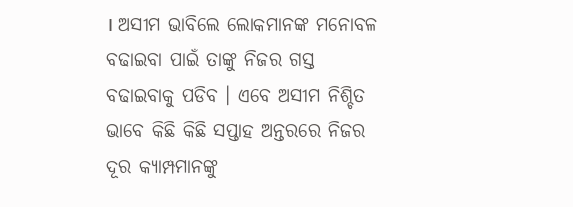। ଅସୀମ ଭାବିଲେ ଲୋକମାନଙ୍କ ମନୋବଳ ବଢାଇବା ପାଇଁ ତାଙ୍କୁ ନିଜର ଗସ୍ତ ବଢାଇବାକୁ ପଡିବ । ଏବେ ଅସୀମ ନିଶ୍ଚିତ ଭାବେ କିଛି କିଛି ସପ୍ତାହ ଅନ୍ତରରେ ନିଜର ଦୂର କ୍ୟାମ୍ପମାନଙ୍କୁ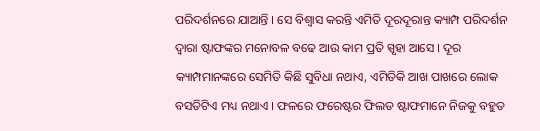ପରିଦର୍ଶନରେ ଯାଆନ୍ତି । ସେ ବିଶ୍ୱାସ କରନ୍ତି ଏମିତି ଦୂରଦୂରାନ୍ତ କ୍ୟାମ୍ପ ପରିଦର୍ଶନ ଦ୍ୱାରା ଷ୍ଟାଫଙ୍କର ମନୋବଳ ବଢେ ଆଉ କାମ ପ୍ରତି ସ୍ପୃହା ଆସେ । ଦୂର କ୍ୟାମ୍ପମାନଙ୍କରେ ସେମିତି କିଛି ସୁବିଧା ନଥାଏ, ଏମିତିକି ଆଖ ପାଖରେ ଲୋକ ବସତିଟିଏ ମଧ୍ୟ ନଥାଏ । ଫଳରେ ଫରେଷ୍ଟର ଫିଲଡ ଷ୍ଟାଫମାନେ ନିଜକୁ ବହୁତ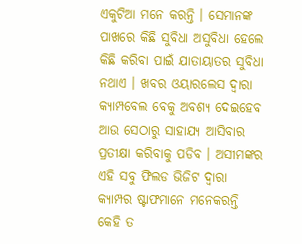ଏକୁଟିଆ ମନେ କରନ୍ତି । ସେମାନଙ୍କ ପାଖରେ କିଛି ସୁବିଧା ଅସୁବିଧା ହେଲେ କିଛି କରିବା ପାଇଁ ଯାତାୟାତର ସୁବିଧା ନଥାଏ । ଖବର ଓୟାରଲେସ ଦ୍ୱାରା କ୍ୟାମ୍ପବେଲ ବେକୁ ଅବଶ୍ୟ ଦେଇହେବ ଆଉ ସେଠାରୁ ସାହାଯ୍ୟ ଆସିବାର ପ୍ରତୀକ୍ଷା କରିବାକୁ ପଡିବ । ଅସୀମଙ୍କର ଏହି ସବୁ ଫିଲଡ ଭିଜିଟ ଦ୍ୱାରା କ୍ୟାମ୍ପର ଷ୍ଟାଫମାନେ ମନେକରନ୍ତି କେହି ତ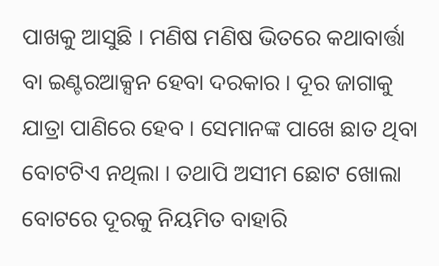ପାଖକୁ ଆସୁଛି । ମଣିଷ ମଣିଷ ଭିତରେ କଥାବାର୍ତ୍ତା ବା ଇଣ୍ଟରଆକ୍ସନ ହେବା ଦରକାର । ଦୂର ଜାଗାକୁ ଯାତ୍ରା ପାଣିରେ ହେବ । ସେମାନଙ୍କ ପାଖେ ଛାତ ଥିବା ବୋଟଟିଏ ନଥିଲା । ତଥାପି ଅସୀମ ଛୋଟ ଖୋଲା ବୋଟରେ ଦୂରକୁ ନିୟମିତ ବାହାରି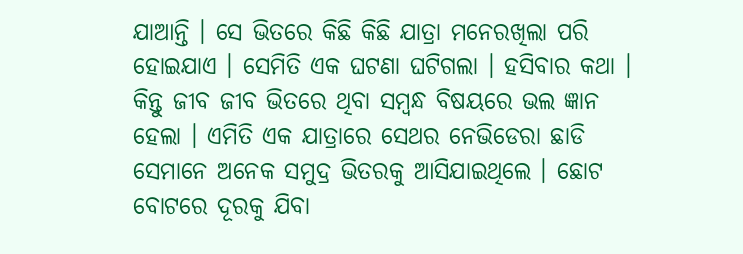ଯାଆନ୍ତି । ସେ ଭିତରେ କିଛି କିଛି ଯାତ୍ରା ମନେରଖିଲା ପରି ହୋଇଯାଏ । ସେମିତି ଏକ ଘଟଣା ଘଟିଗଲା । ହସିବାର କଥା । କିନ୍ତୁ ଜୀବ ଜୀବ ଭିତରେ ଥିବା ସମ୍ବନ୍ଧ ବିଷୟରେ ଭଲ ଜ୍ଞାନ ହେଲା । ଏମିତି ଏକ ଯାତ୍ରାରେ ସେଥର ନେଭିଡେରା ଛାଡି ସେମାନେ ଅନେକ ସମୁଦ୍ର ଭିତରକୁ ଆସିଯାଇଥିଲେ । ଛୋଟ ବୋଟରେ ଦୂରକୁ ଯିବା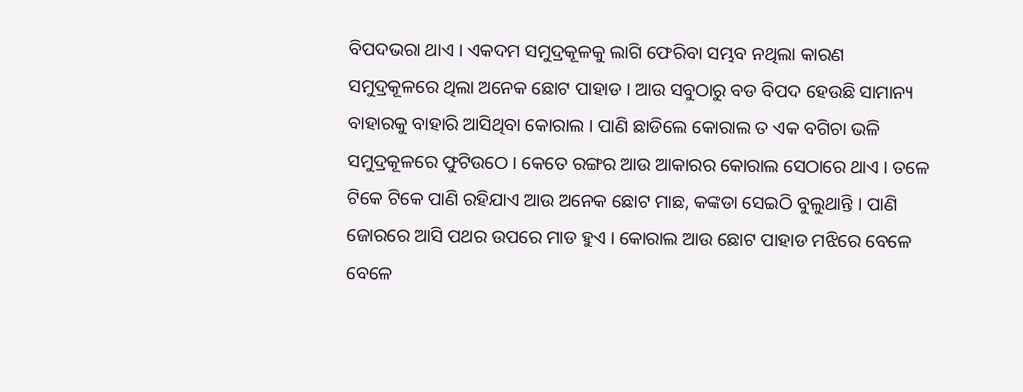ବିପଦଭରା ଥାଏ । ଏକଦମ ସମୁଦ୍ରକୂଳକୁ ଲାଗି ଫେରିବା ସମ୍ଭବ ନଥିଲା କାରଣ ସମୁଦ୍ରକୂଳରେ ଥିଲା ଅନେକ ଛୋଟ ପାହାଡ । ଆଉ ସବୁଠାରୁ ବଡ ବିପଦ ହେଉଛି ସାମାନ୍ୟ ବାହାରକୁ ବାହାରି ଆସିଥିବା କୋରାଲ । ପାଣି ଛାଡିଲେ କୋରାଲ ତ ଏକ ବଗିଚା ଭଳି ସମୁଦ୍ରକୂଳରେ ଫୁଟିଉଠେ । କେତେ ରଙ୍ଗର ଆଉ ଆକାରର କୋରାଲ ସେଠାରେ ଥାଏ । ତଳେ ଟିକେ ଟିକେ ପାଣି ରହିଯାଏ ଆଉ ଅନେକ ଛୋଟ ମାଛ, କଙ୍କଡା ସେଇଠି ବୁଲୁଥାନ୍ତି । ପାଣି ଜୋରରେ ଆସି ପଥର ଉପରେ ମାଡ ହୁଏ । କୋରାଲ ଆଉ ଛୋଟ ପାହାଡ ମଝିରେ ବେଳେ ବେଳେ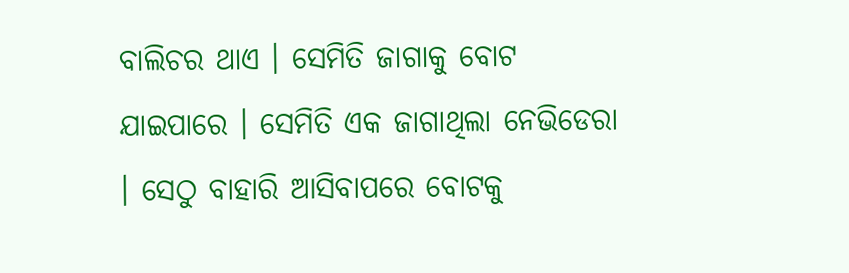ବାଲିଚର ଥାଏ । ସେମିତି ଜାଗାକୁ ବୋଟ ଯାଇପାରେ । ସେମିତି ଏକ ଜାଗାଥିଲା ନେଭିଡେରା । ସେଠୁ ବାହାରି ଆସିବାପରେ ବୋଟକୁ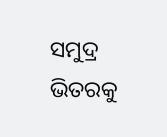ସମୁଦ୍ର ଭିତରକୁ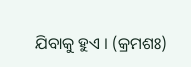ଯିବାକୁ ହୁଏ । (କ୍ରମଶଃ)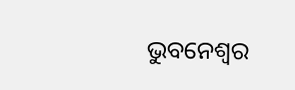ଭୁବନେଶ୍ୱର